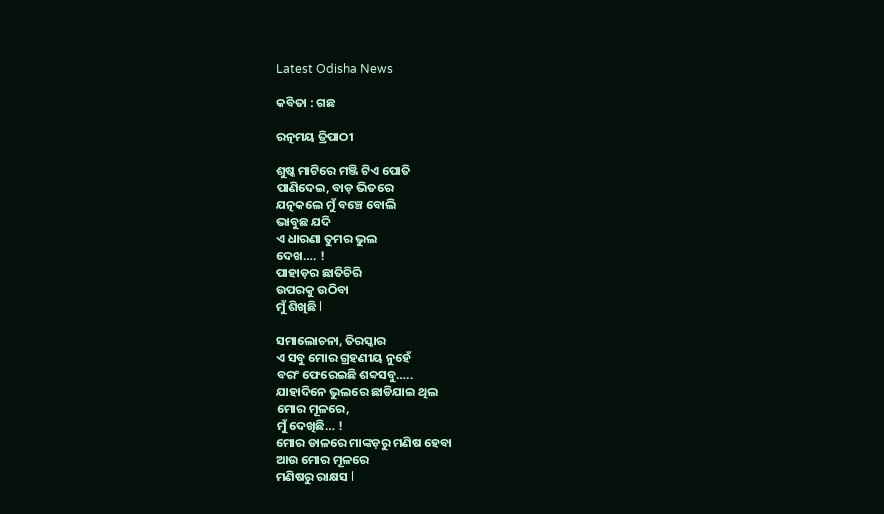Latest Odisha News

କବିତା : ଗଛ

ରତ୍ନମୟ ତ୍ରିପାଠୀ

ଶୁଷ୍କ ମାଟିରେ ମଞ୍ଜି ଟିଏ ପୋତି
ପାଣିଦେଇ, ବାଡ଼ ଭିତରେ
ଯତ୍ନକଲେ ମୁଁ ବଞ୍ଚେ ବୋଲି
ଭାବୁଛ ଯଦି
ଏ ଧାରଣା ତୁମର ଭୁଲ
ଦେଖ…. !
ପାହାଡ଼ର ଛାତିଚିରି
ଉପରକୁ ଉଠିବା
ମୁଁ ଶିଖିଛି l

ସମାଲୋଚନା, ତିରସ୍କାର
ଏ ସବୁ ମୋର ଗ୍ରହଣୀୟ ନୁହେଁ
ବରଂ ଫେରେଇଛି ଶବ୍ଦସବୁ…..
ଯାହାଦିନେ ଭୁଲରେ ଛାଡିଯାଇ ଥିଲ
ମୋର ମୂଳରେ,
ମୁଁ ଦେଖିଛି… !
ମୋର ଡାଳରେ ମାଙ୍କଡ଼ରୁ ମଣିଷ ହେବା
ଆଉ ମୋର ମୂଳରେ
ମଣିଷରୁ ରାକ୍ଷସ l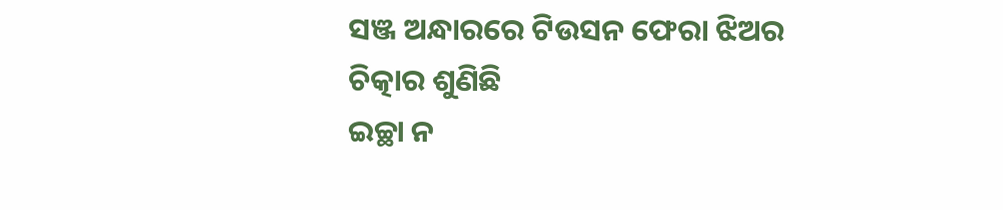ସଞ୍ଜ ଅନ୍ଧାରରେ ଟିଉସନ ଫେରା ଝିଅର
ଚିତ୍କାର ଶୁଣିଛି
ଇଚ୍ଛା ନ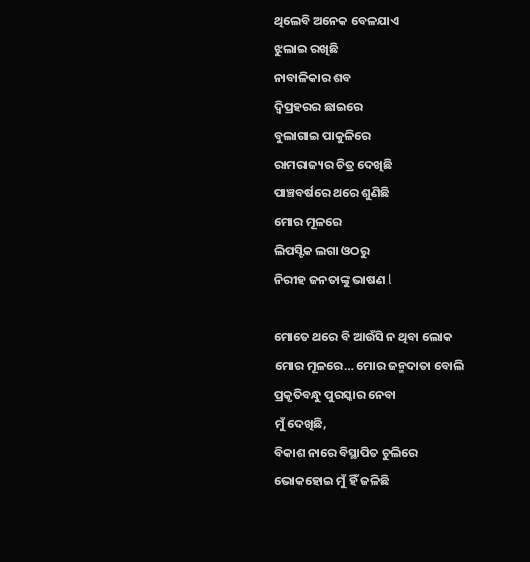ଥିଲେବି ଅନେକ ବେଳଯାଏ
ଝୁଲାଇ ରଖିଛି
ନାବାଳିକାର ଶବ
ଦ୍ବିପ୍ରହରର ଛାଇରେ
ବୁଲାଗାଇ ପାକୁଳିରେ
ରାମରାଜ୍ୟର ଚିତ୍ର ଦେଖିଛି
ପାଞ୍ଚବର୍ଷରେ ଥରେ ଶୁଣିଛି
ମୋର ମୂଳରେ
ଲିପସ୍ଟିକ ଲଗା ଓଠରୁ
ନିରୀହ ଜନତାଙ୍କୁ ଭାଷଣ l

ମୋତେ ଥରେ ବି ଆଉଁସି ନ ଥିବା ଲୋକ
ମୋର ମୂଳରେ… ମୋର ଜନ୍ମଦାତା ବୋଲି
ପ୍ରକୃତିବନ୍ଧୁ ପୁରସ୍କାର ନେବା
ମୁଁ ଦେଖିଛି,
ବିକାଶ ନାରେ ବିସ୍ଥାପିତ ଚୁଲିରେ
ଭୋକହୋଇ ମୁଁ ହିଁ ଜଳିଛି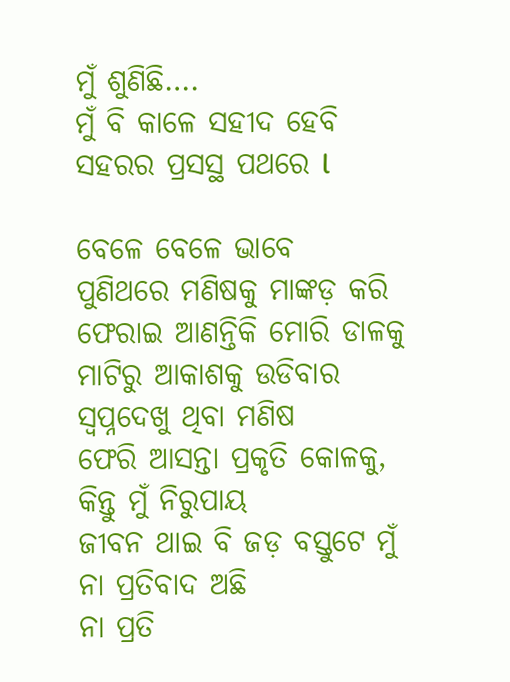ମୁଁ ଶୁଣିଛି….
ମୁଁ ବି କାଳେ ସହୀଦ ହେବି
ସହରର ପ୍ରସସ୍ଥ ପଥରେ l

ବେଳେ ବେଳେ ଭାବେ
ପୁଣିଥରେ ମଣିଷକୁ ମାଙ୍କଡ଼ କରି
ଫେରାଇ ଆଣନ୍ତିକି ମୋରି ଡାଳକୁ
ମାଟିରୁ ଆକାଶକୁ ଉଡିବାର
ସ୍ବପ୍ନଦେଖୁ ଥିବା ମଣିଷ
ଫେରି ଆସନ୍ତା ପ୍ରକୃତି କୋଳକୁ,
କିନ୍ତୁ ମୁଁ ନିରୁପାୟ
ଜୀବନ ଥାଇ ବି ଜଡ଼ ବସ୍ତୁଟେ ମୁଁ
ନା ପ୍ରତିବାଦ ଅଛି
ନା ପ୍ରତି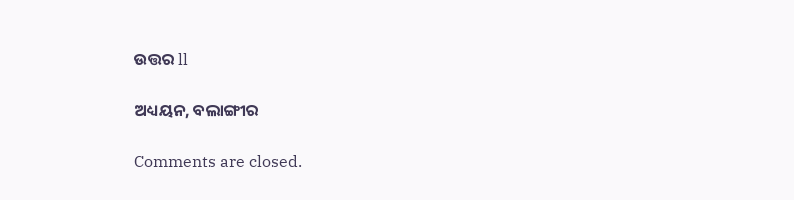ଉତ୍ତର ll

ଅଧ୍ୟୟନ, ବଲାଙ୍ଗୀର

Comments are closed.